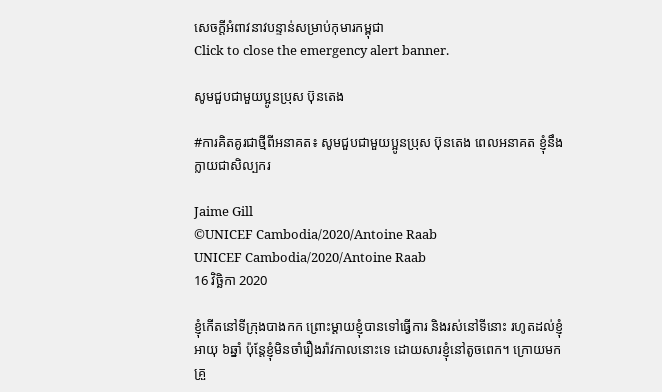សេចក្តីអំពាវនាវបន្ទាន់សម្រាប់កុមារកម្ពុជា
Click to close the emergency alert banner.

សូមជួបជាមួយប្អូនប្រុស ប៊ុនតេង

#ការគិតគូរជាថ្មីពីអនាគត៖ សូមជួបជាមួយប្អូនប្រុស ប៊ុនតេង ពេលអនាគត ខ្ញុំនឹងក្លាយជាសិល្បករ

Jaime Gill
©UNICEF Cambodia/2020/Antoine Raab
UNICEF Cambodia/2020/Antoine Raab
16 វិច្ឆិកា 2020

ខ្ញុំកើតនៅទីក្រុងបាងកក ព្រោះម្ដាយខ្ញុំបានទៅធ្វើការ និងរស់នៅទីនោះ រហូតដល់ខ្ញុំអាយុ ៦ឆ្នាំ ប៉ុន្តែខ្ញុំមិនចាំរឿងរ៉ាវកាលនោះទេ ដោយសារខ្ញុំនៅតូចពេក។ ក្រោយមក គ្រួ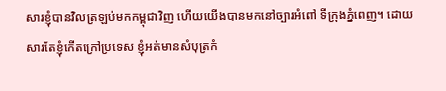សារខ្ញុំបានវិលត្រឡប់មកកម្ពុជាវិញ ហើយយើងបានមកនៅច្បារអំពៅ ទីក្រុងភ្នំពេញ។ ដោយសារតែខ្ញុំកើតក្រៅប្រទេស ខ្ញុំអត់មានសំបុត្រកំ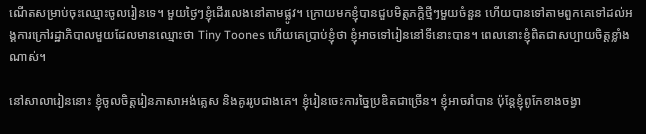ណើតសម្រាប់ចុះឈ្មោះចូលរៀនទេ។ មួយថ្ងៃៗខ្ញុំដើរលេងនៅតាមផ្លូវ។ ក្រោយមកខ្ញុំបានជួបមិត្តភក្តិថ្មីៗមួយចំនួន ហើយបានទៅតាមពួកគេទៅដល់អង្គការក្រៅរដ្ឋាភិបាលមួយដែលមានឈ្មោះថា Tiny Toones ហើយគេប្រាប់ខ្ញុំថា ខ្ញុំអាចទៅរៀននៅទីនោះបាន។ ពេលនោះខ្ញុំពិតជាសប្បាយចិត្តខ្លាំងណាស់។

នៅសាលារៀននោះ ខ្ញុំចូលចិត្តរៀនភាសាអង់គ្លេស និងគូររូបជាងគេ។ ខ្ញុំរៀនចេះការច្នៃប្រឌិតជាច្រើន។ ខ្ញុំអាចរាំបាន ប៉ុន្តែខ្ញុំពូកែខាងចង្វា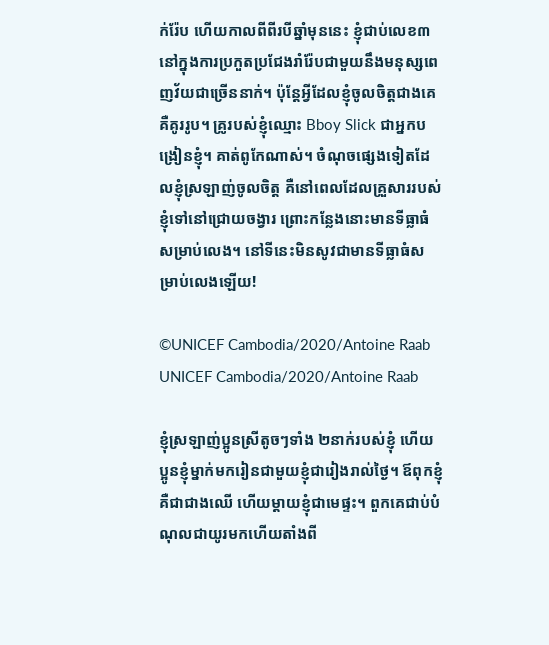ក់រ៉ែប ហើយកាលពីពីរបីឆ្នាំមុននេះ ខ្ញុំជាប់លេខ៣ នៅក្នុងការប្រកួតប្រជែងរាំរ៉ែបជាមួយនឹងមនុស្សពេញវ័យជាច្រើននាក់។ ប៉ុន្តែអ្វីដែលខ្ញុំចូលចិត្តជាងគេ គឺគូររូប។ គ្រូរបស់ខ្ញុំឈ្មោះ Bboy Slick ជាអ្នកបង្រៀនខ្ញុំ។ គាត់ពូកែណាស់។ ចំណុចផ្សេងទៀតដែលខ្ញុំស្រឡាញ់ចូលចិត្ត គឺនៅពេលដែលគ្រួសាររបស់ខ្ញុំទៅនៅជ្រោយចង្វារ ព្រោះកន្លែងនោះមានទីធ្លាធំសម្រាប់លេង។ នៅទីនេះមិនសូវជាមានទីធ្លាធំសម្រាប់លេងឡើយ!

©UNICEF Cambodia/2020/Antoine Raab
UNICEF Cambodia/2020/Antoine Raab

ខ្ញុំស្រឡាញ់ប្អូនស្រីតូចៗទាំង ២នាក់របស់ខ្ញុំ ហើយប្អូនខ្ញុំម្នាក់មករៀនជាមួយខ្ញុំជារៀងរាល់ថ្ងៃ។ ឪពុកខ្ញុំគឺជាជាងឈើ ហើយម្ដាយខ្ញុំជាមេផ្ទះ។ ពួកគេជាប់បំណុលជាយូរមកហើយតាំងពី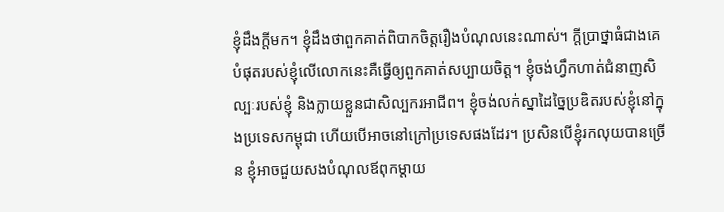ខ្ញុំដឹងក្តីមក។ ខ្ញុំដឹងថាពួកគាត់ពិបាកចិត្តរឿងបំណុលនេះណាស់។ ក្ដីប្រាថ្នាធំជាងគេបំផុតរបស់ខ្ញុំលើលោកនេះគឺធ្វើឲ្យពួកគាត់សប្បាយចិត្ត។ ខ្ញុំចង់ហ្វឹកហាត់ជំនាញសិល្បៈរបស់ខ្ញុំ និងក្លាយខ្លួនជាសិល្បករអាជីព។ ខ្ញុំចង់លក់ស្នាដៃច្នៃប្រឌិតរបស់ខ្ញុំនៅក្នុងប្រទេសកម្ពុជា ហើយបើអាចនៅក្រៅប្រទេសផងដែរ។ ប្រសិនបើខ្ញុំរកលុយបានច្រើន ខ្ញុំអាចជួយសងបំណុលឪពុកម្ដាយ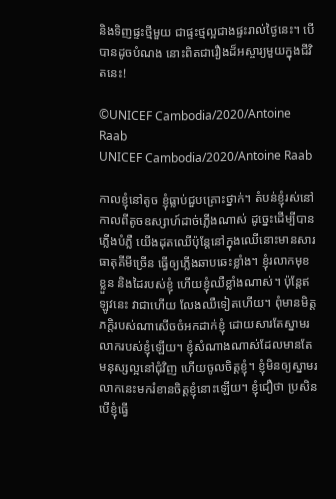និងទិញផ្ទះថ្មីមួយ ជាផ្ទះថ្មល្អជាងផ្ទះរាល់ថ្ងៃនេះ។ បើបានដូចបំណង នោះពិតជារឿងដ៏អស្ចារ្យមួយក្នុងជីវិតនេះ!

©UNICEF Cambodia/2020/Antoine Raab
UNICEF Cambodia/2020/Antoine Raab

កាលខ្ញុំនៅតូច ខ្ញុំធ្លាប់ជួបគ្រោះថ្នាក់។ តំបន់ខ្ញុំរស់នៅ កាលពីតូចឧស្សាហ៍ដាច់ភ្លើងណាស់ ដូច្នេះដើម្បីបានភ្លើងបំភ្លឺ យើងដុតឈើប៉ុន្តែនៅក្នុងឈើនោះមានសារធាតុគីមីច្រើន ធ្វើឲ្យភ្លើងឆាបឆេះខ្លាំង។ ខ្ញុំរលាកមុខ ខ្លួន និងដៃរបស់ខ្ញុំ ហើយខ្ញុំឈឺខ្លាំងណាស់។ ប៉ុន្តែឥឡូវនេះ វាជាហើយ លែងឈឺទៀតហើយ។ ពុំមានមិត្តភក្តិរបស់ណាសើចចំអកដាក់ខ្ញុំ ដោយសារតែស្នាមរលាករបស់ខ្ញុំឡើយ។ ខ្ញុំសំណាងណាស់ដែលមានតែមនុស្សល្អនៅជុំវិញ ហើយចូលចិត្តខ្ញុំ។ ខ្ញុំមិនឲ្យស្នាមរលាកនេះមករំខានចិត្តខ្ញុំនោះឡើយ។ ខ្ញុំជឿថា ប្រសិនបើខ្ញុំធ្វើ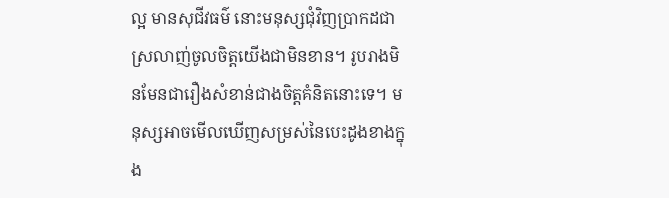ល្អ មានសុជីវធម៌ នោះមនុស្សជុំវិញប្រាកដជាស្រលាញ់ចូលចិត្តយើងជាមិនខាន។ រូបរាងមិនមែនជារឿងសំខាន់ជាងចិត្តគំនិតនោះទេ។ មនុស្សអាចមើលឃើញសម្រស់នៃបេះដូងខាងក្នុង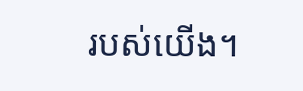របស់យើង។